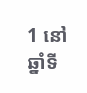1 នៅឆ្នាំទី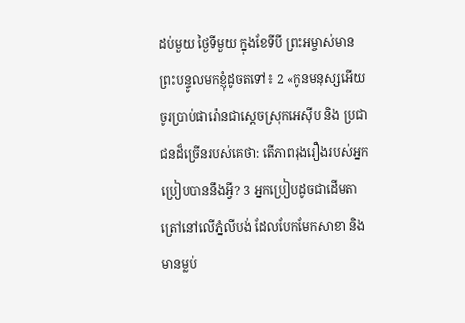ដប់មួយ ថ្ងៃទីមួយ ក្នុងខែទីបី ព្រះអម្ចាស់មានព្រះបន្ទូលមកខ្ញុំដូចតទៅ៖ 2 «កូនមនុស្សអើយ ចូរប្រាប់ផារ៉ោនជាស្តេចស្រុកអេស៊ីប និង ប្រជាជនដ៏ច្រើនរបស់គេថា: តើភាពរុងរឿងរបស់អ្នកប្រៀបបាននឹងអ្វី? 3 អ្នកប្រៀបដូចជាដើមតាត្រៅនៅលើភ្នំលីបង់ ដែលបែកមែកសាខា និង មានម្លប់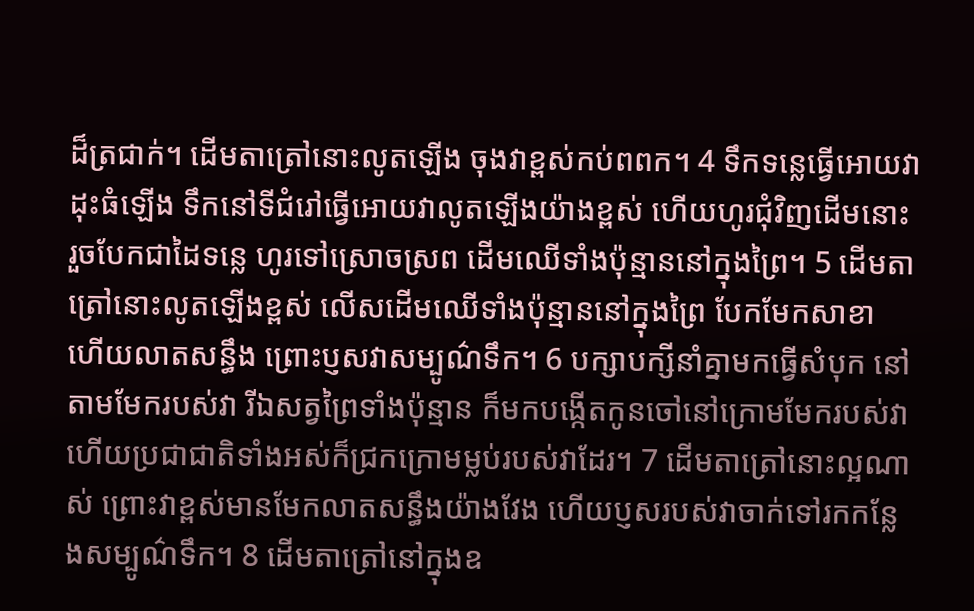ដ៏ត្រជាក់។ ដើមតាត្រៅនោះលូតឡើង ចុងវាខ្ពស់កប់ពពក។ 4 ទឹកទន្លេធ្វើអោយវាដុះធំឡើង ទឹកនៅទីជំរៅធ្វើអោយវាលូតឡើងយ៉ាងខ្ពស់ ហើយហូរជុំវិញដើមនោះ រួចបែកជាដៃទន្លេ ហូរទៅស្រោចស្រព ដើមឈើទាំងប៉ុន្មាននៅក្នុងព្រៃ។ 5 ដើមតាត្រៅនោះលូតឡើងខ្ពស់ លើសដើមឈើទាំងប៉ុន្មាននៅក្នុងព្រៃ បែកមែកសាខា ហើយលាតសន្ធឹង ព្រោះប្ញសវាសម្បូណ៌ទឹក។ 6 បក្សាបក្សីនាំគ្នាមកធ្វើសំបុក នៅតាមមែករបស់វា រីឯសត្វព្រៃទាំងប៉ុន្មាន ក៏មកបង្កើតកូនចៅនៅក្រោមមែករបស់វា ហើយប្រជាជាតិទាំងអស់ក៏ជ្រកក្រោមម្លប់របស់វាដែរ។ 7 ដើមតាត្រៅនោះល្អណាស់ ព្រោះវាខ្ពស់មានមែកលាតសន្ធឹងយ៉ាងវែង ហើយប្ញសរបស់វាចាក់ទៅរកកន្លែងសម្បូណ៌ទឹក។ 8 ដើមតាត្រៅនៅក្នុងឧ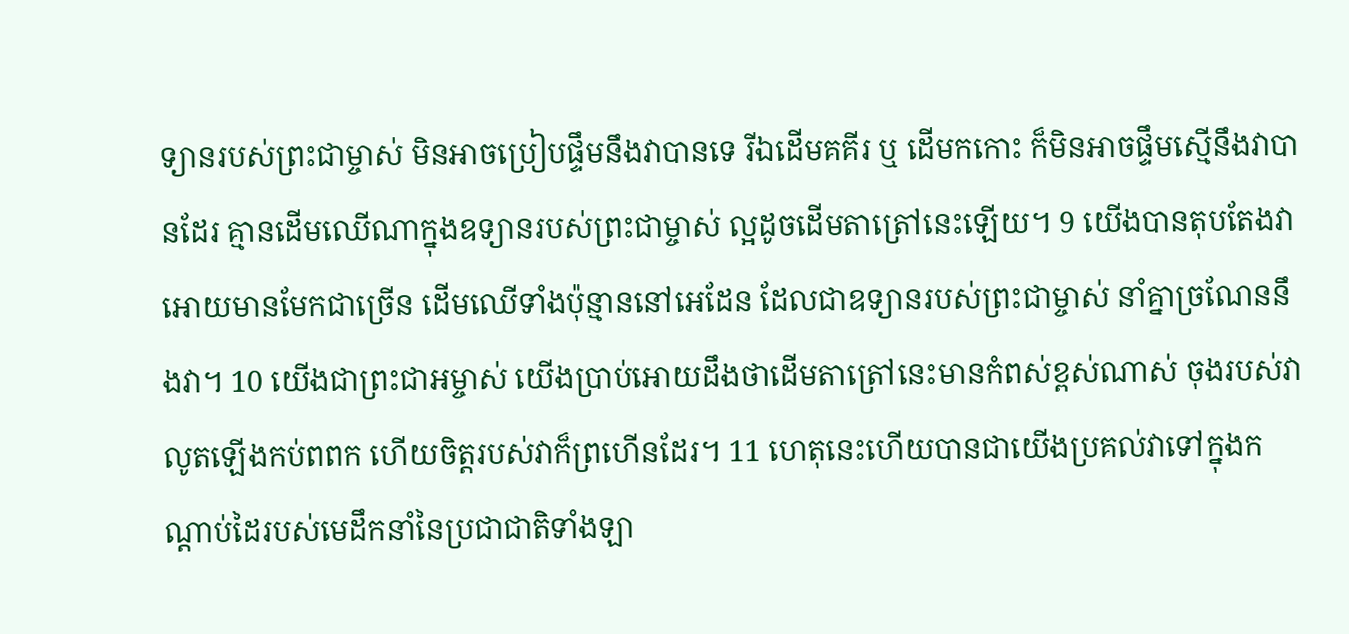ទ្យានរបស់ព្រះជាម្ចាស់ មិនអាចប្រៀបផ្ទឹមនឹងវាបានទេ រីឯដើមគគីរ ឬ ដើមកកោះ ក៏មិនអាចផ្ទឹមស្មើនឹងវាបានដែរ គ្មានដើមឈើណាក្នុងឧទ្យានរបស់ព្រះជាម្ចាស់ ល្អដូចដើមតាត្រៅនេះឡើយ។ 9 យើងបានតុបតែងវាអោយមានមែកជាច្រើន ដើមឈើទាំងប៉ុន្មាននៅអេដែន ដែលជាឧទ្យានរបស់ព្រះជាម្ចាស់ នាំគ្នាច្រណែននឹងវា។ 10 យើងជាព្រះជាអម្ចាស់ យើងប្រាប់អោយដឹងថាដើមតាត្រៅនេះមានកំពស់ខ្ពស់ណាស់ ចុងរបស់វាលូតឡើងកប់ពពក ហើយចិត្តរបស់វាក៏ព្រហើនដែរ។ 11 ហេតុនេះហើយបានជាយើងប្រគល់វាទៅក្នុងកណ្តាប់ដៃរបស់មេដឹកនាំនៃប្រជាជាតិទាំងឡា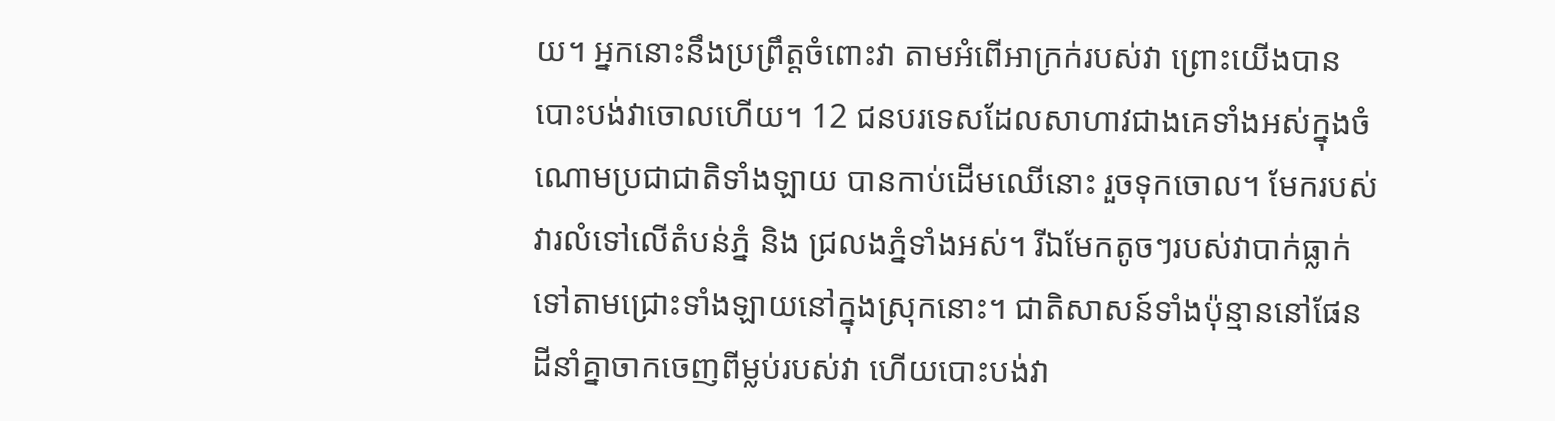យ។ អ្នកនោះនឹងប្រព្រឹត្តចំពោះវា តាមអំពើអាក្រក់របស់វា ព្រោះយើងបានបោះបង់វាចោលហើយ។ 12 ជនបរទេសដែលសាហាវជាងគេទាំងអស់ក្នុងចំណោមប្រជាជាតិទាំងឡាយ បានកាប់ដើមឈើនោះ រួចទុកចោល។ មែករបស់វារលំទៅលើតំបន់ភ្នំ និង ជ្រលងភ្នំទាំងអស់។ រីឯមែកតូចៗរបស់វាបាក់ធ្លាក់ទៅតាមជ្រោះទាំងឡាយនៅក្នុងស្រុកនោះ។ ជាតិសាសន៍ទាំងប៉ុន្មាននៅផែនដីនាំគ្នាចាកចេញពីម្លប់របស់វា ហើយបោះបង់វា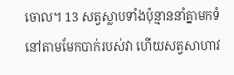ចោល។ 13 សត្វស្លាបទាំងប៉ុន្មាននាំគ្នាមកទំនៅតាមមែកបាក់របស់វា ហើយសត្វសាហាវ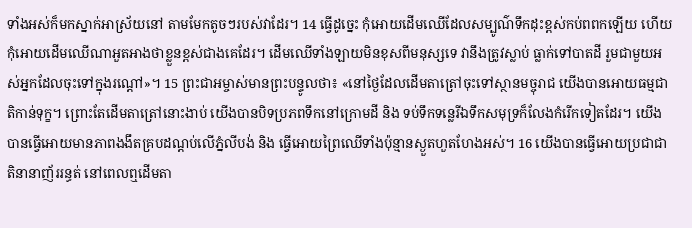ទាំងអស់ក៏មកស្នាក់អាស្រ័យនៅ តាមមែកតូចៗរបស់វាដែរ។ 14 ធ្វើដូច្នេះ កុំអោយដើមឈើដែលសម្បូណ៌ទឹកដុះខ្ពស់កប់ពពកឡើយ ហើយកុំអោយដើមឈើណាអួតអាងថាខ្លួនខ្ពស់ជាងគេដែរ។ ដើមឈើទាំងឡាយមិនខុសពីមនុស្សទេ វានឹងត្រូវស្លាប់ ធ្លាក់ទៅបាតដី រួមជាមួយអស់អ្នកដែលចុះទៅក្នុងរណ្តៅ»។ 15 ព្រះជាអម្ចាស់មានព្រះបន្ទូលថា៖ «នៅថ្ងៃដែលដើមតាត្រៅចុះទៅស្ថានមច្ចុរាជ យើងបានអោយធម្មជាតិកាន់ទុក្ខ។ ព្រោះតែដើមតាត្រៅនោះងាប់ យើងបានបិទប្រភពទឹកនៅក្រោមដី និង ទប់ទឹកទន្លេរីឯទឹកសមុទ្រក៏លែងកំរើកទៀតដែរ។ យើងបានធ្វើអោយមានភាពងងឹតគ្របដណ្តប់លើភ្នំលីបង់ និង ធ្វើអោយព្រៃឈើទាំងប៉ុន្មានស្ងួតហួតហែងអស់។ 16 យើងបានធ្វើអោយប្រជាជាតិនានាញ័ររន្ធត់ នៅពេលឮដើមតា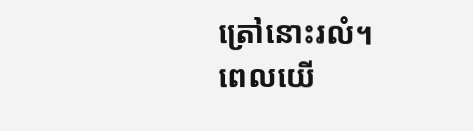ត្រៅនោះរលំ។ ពេលយើ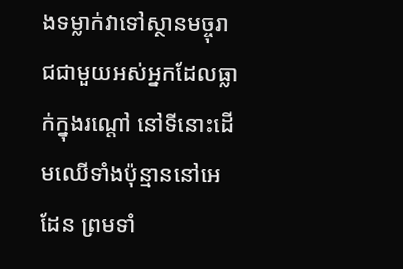ងទម្លាក់វាទៅស្ថានមច្ចុរាជជាមួយអស់អ្នកដែលធ្លាក់ក្នុងរណ្តៅ នៅទីនោះដើមឈើទាំងប៉ុន្មាននៅអេដែន ព្រមទាំ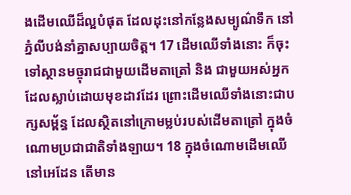ងដើមឈើដ៏ល្អបំផុត ដែលដុះនៅកន្លែងសម្បូណ៌ទឹក នៅភ្នំលីបង់នាំគ្នាសប្បាយចិត្ត។ 17 ដើមឈើទាំងនោះ ក៏ចុះទៅស្ថានមច្ចុរាជជាមួយដើមតាត្រៅ និង ជាមួយអស់អ្នកដែលស្លាប់ដោយមុខដាវដែរ ព្រោះដើមឈើទាំងនោះជាបក្សសម្ព័ន្ធ ដែលស្ថិតនៅក្រោមម្លប់របស់ដើមតាត្រៅ ក្នុងចំណោមប្រជាជាតិទាំងឡាយ។ 18 ក្នុងចំណោមដើមឈើនៅអេដែន តើមាន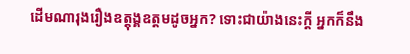ដើមណារុងរឿងឧត្តុង្គឧត្តមដូចអ្នក? ទោះជាយ៉ាងនេះក្តី អ្នកក៏នឹង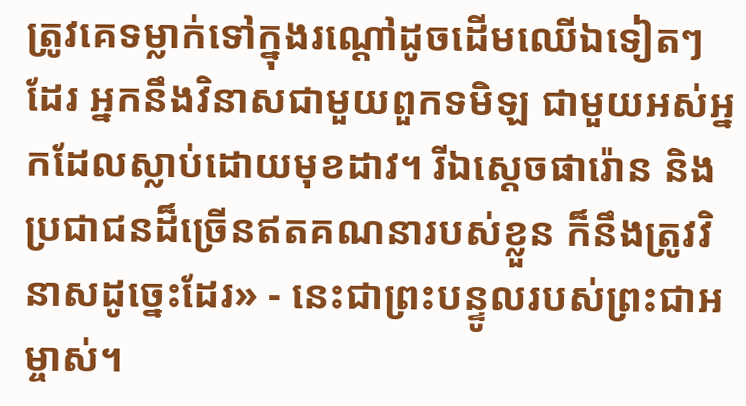ត្រូវគេទម្លាក់ទៅក្នុងរណ្តៅដូចដើមឈើឯទៀតៗដែរ អ្នកនឹងវិនាសជាមួយពួកទមិឡ ជាមួយអស់អ្នកដែលស្លាប់ដោយមុខដាវ។ រីឯស្តេចផារ៉ោន និង ប្រជាជនដ៏ច្រើនឥតគណនារបស់ខ្លួន ក៏នឹងត្រូវវិនាសដូច្នេះដែរ» - នេះជាព្រះបន្ទូលរបស់ព្រះជាអម្ចាស់។